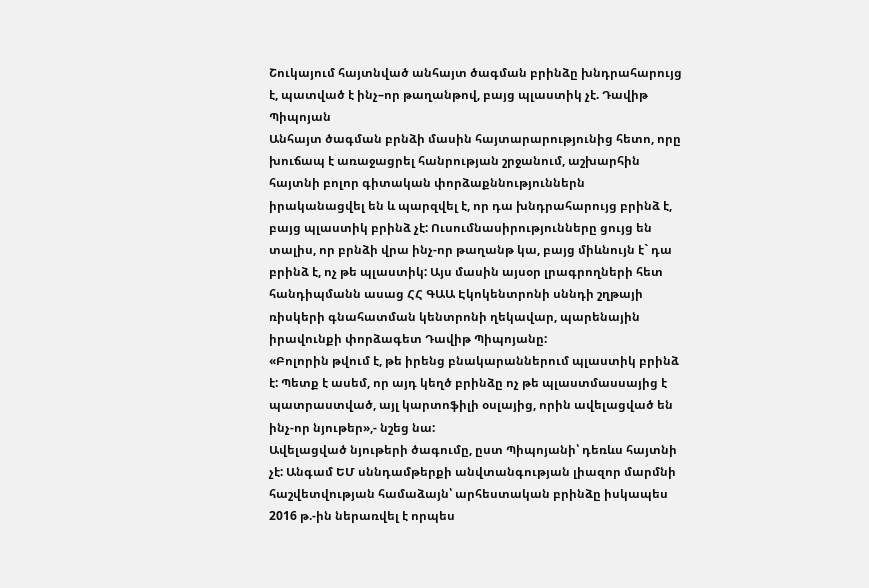Շուկայում հայտնված անհայտ ծագման բրինձը խնդրահարույց է, պատված է ինչ–որ թաղանթով, բայց պլաստիկ չէ. Դավիթ Պիպոյան
Անհայտ ծագման բրնձի մասին հայտարարությունից հետո, որը խուճապ է առաջացրել հանրության շրջանում, աշխարհին հայտնի բոլոր գիտական փորձաքննություններն իրականացվել են և պարզվել է, որ դա խնդրահարույց բրինձ է, բայց պլաստիկ բրինձ չէ: Ուսումնասիրությունները ցույց են տալիս, որ բրնձի վրա ինչ-որ թաղանթ կա, բայց միևնույն է` դա բրինձ է, ոչ թե պլաստիկ: Այս մասին այսօր լրագրողների հետ հանդիպմանն ասաց ՀՀ ԳԱԱ Էկոկենտրոնի սննդի շղթայի ռիսկերի գնահատման կենտրոնի ղեկավար, պարենային իրավունքի փորձագետ Դավիթ Պիպոյանը:
«Բոլորին թվում է, թե իրենց բնակարաններում պլաստիկ բրինձ է: Պետք է ասեմ, որ այդ կեղծ բրինձը ոչ թե պլաստմասսայից է պատրաստված, այլ կարտոֆիլի օսլայից, որին ավելացված են ինչ-որ նյութեր»,- նշեց նա:
Ավելացված նյութերի ծագումը, ըստ Պիպոյանի՝ դեռևս հայտնի չէ: Անգամ ԵՄ սննդամթերքի անվտանգության լիազոր մարմնի հաշվետվության համաձայն՝ արհեստական բրինձը իսկապես 2016 թ.-ին ներառվել է որպես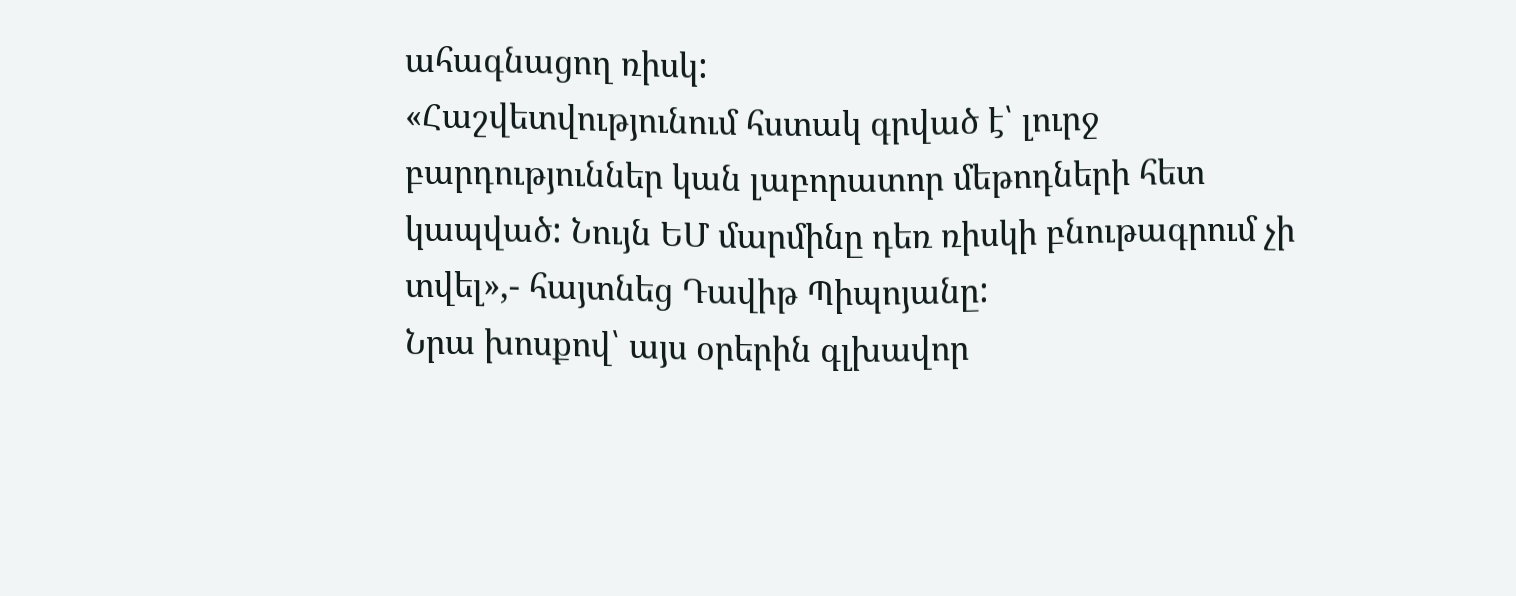ահագնացող ռիսկ:
«Հաշվետվությունում հստակ գրված է՝ լուրջ բարդություններ կան լաբորատոր մեթոդների հետ կապված: Նույն ԵՄ մարմինը դեռ ռիսկի բնութագրում չի տվել»,- հայտնեց Դավիթ Պիպոյանը:
Նրա խոսքով՝ այս օրերին գլխավոր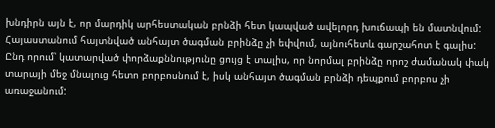խնդիրն այն է, որ մարդիկ արհեստական բրնձի հետ կապված ավելորդ խուճապի են մատնվում: Հայաստանում հայտնված անհայտ ծագման բրինձը չի եփվում, այնուհետև գարշահոտ է գալիս: Ընդ որում՝ կատարված փորձաքննությունը ցույց է տալիս, որ նորմալ բրինձը որոշ ժամանակ փակ տարայի մեջ մնալուց հետո բորբոսնում է, իսկ անհայտ ծագման բրնձի դեպքում բորբոս չի առաջանում: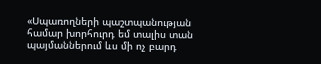«Սպառողների պաշտպանության համար խորհուրդ եմ տալիս տան պայմաններում ևս մի ոչ բարդ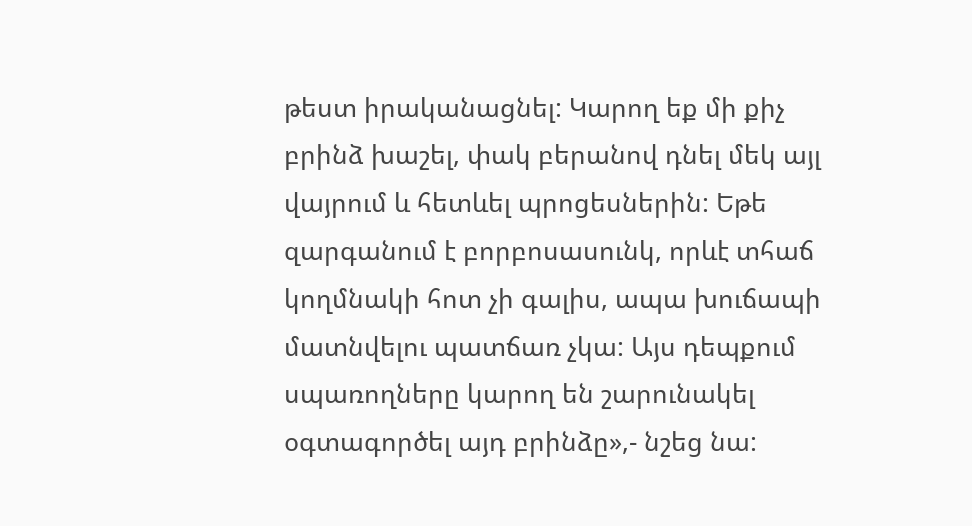թեստ իրականացնել: Կարող եք մի քիչ բրինձ խաշել, փակ բերանով դնել մեկ այլ վայրում և հետևել պրոցեսներին: Եթե զարգանում է բորբոսասունկ, որևէ տհաճ կողմնակի հոտ չի գալիս, ապա խուճապի մատնվելու պատճառ չկա: Այս դեպքում սպառողները կարող են շարունակել օգտագործել այդ բրինձը»,- նշեց նա: